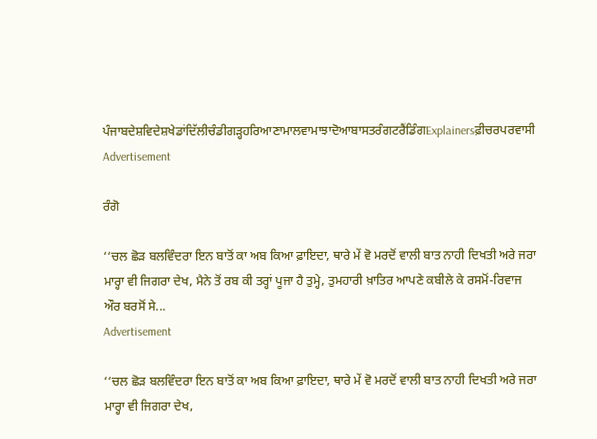ਪੰਜਾਬਦੇਸ਼ਵਿਦੇਸ਼ਖੇਡਾਂਦਿੱਲੀਚੰਡੀਗੜ੍ਹਹਰਿਆਣਾਮਾਲਵਾਮਾਝਾਦੋਆਬਾਸਤਰੰਗਟਰੈਂਡਿੰਗExplainersਫ਼ੀਚਰਪਰਵਾਸੀ
Advertisement

ਰੰਗੋ

‘‘ਚਲ ਛੋੜ ਬਲਵਿੰਦਰਾ ਇਨ ਬਾਤੋਂ ਕਾ ਅਬ ਕਿਆ ਫ਼ਾਇਦਾ, ਥਾਰੇ ਮੇਂ ਵੋ ਮਰਦੋਂ ਵਾਲੀ ਬਾਤ ਨਾਹੀ ਦਿਖਤੀ ਅਰੇ ਜਰਾ ਮਾਰ੍ਹਾ ਵੀ ਜਿਗਰਾ ਦੇਖ, ਮੈਨੇ ਤੋਂ ਰਬ ਕੀ ਤਰ੍ਹਾਂ ਪੂਜਾ ਹੈ ਤੁਮ੍ਹੇ, ਤੁਮਹਾਰੀ ਖ਼ਾਤਿਰ ਆਪਣੇ ਕਬੀਲੇ ਕੇ ਰਸਮੋਂ-ਰਿਵਾਜ ਔਰ ਬਰਸੋਂ ਸੇ...
Advertisement

‘‘ਚਲ ਛੋੜ ਬਲਵਿੰਦਰਾ ਇਨ ਬਾਤੋਂ ਕਾ ਅਬ ਕਿਆ ਫ਼ਾਇਦਾ, ਥਾਰੇ ਮੇਂ ਵੋ ਮਰਦੋਂ ਵਾਲੀ ਬਾਤ ਨਾਹੀ ਦਿਖਤੀ ਅਰੇ ਜਰਾ ਮਾਰ੍ਹਾ ਵੀ ਜਿਗਰਾ ਦੇਖ,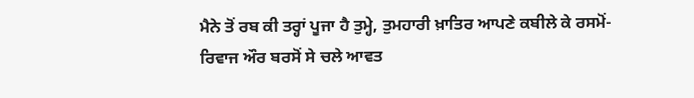ਮੈਨੇ ਤੋਂ ਰਬ ਕੀ ਤਰ੍ਹਾਂ ਪੂਜਾ ਹੈ ਤੁਮ੍ਹੇ, ਤੁਮਹਾਰੀ ਖ਼ਾਤਿਰ ਆਪਣੇ ਕਬੀਲੇ ਕੇ ਰਸਮੋਂ-ਰਿਵਾਜ ਔਰ ਬਰਸੋਂ ਸੇ ਚਲੇ ਆਵਤ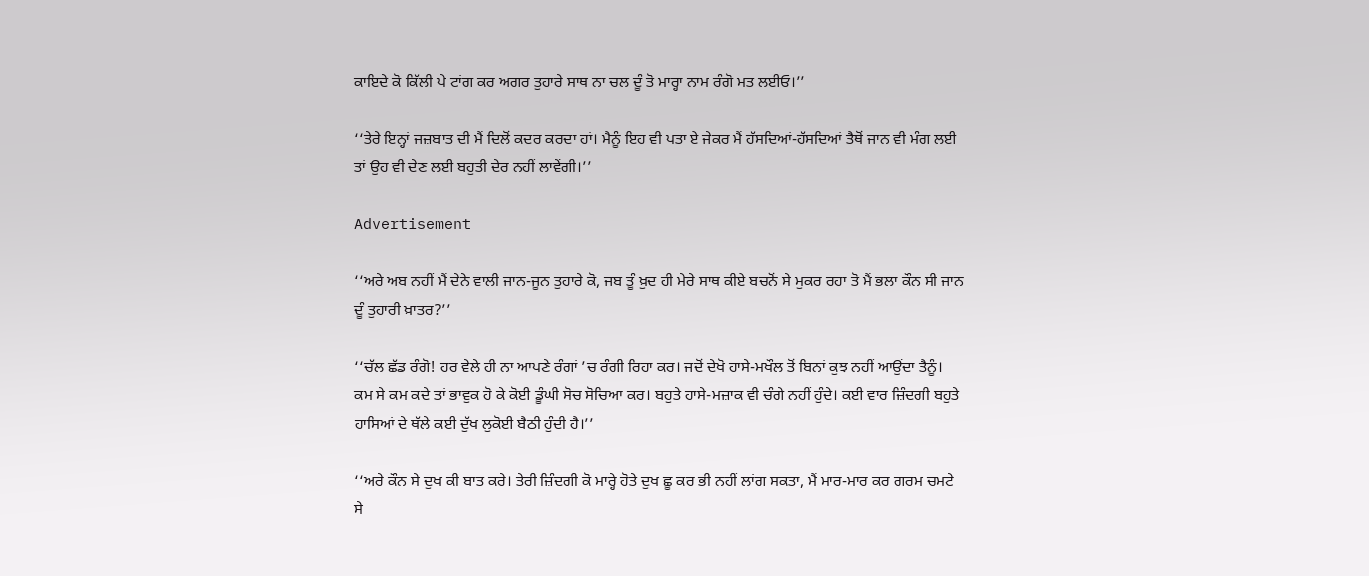ਕਾਇਦੇ ਕੋ ਕਿੱਲੀ ਪੇ ਟਾਂਗ ਕਰ ਅਗਰ ਤੁਹਾਰੇ ਸਾਥ ਨਾ ਚਲ ਦੂੰ ਤੋ ਮਾਰ੍ਹਾ ਨਾਮ ਰੰਗੋ ਮਤ ਲਈਓ।’’

‘‘ਤੇਰੇ ਇਨ੍ਹਾਂ ਜਜ਼ਬਾਤ ਦੀ ਮੈਂ ਦਿਲੋਂ ਕਦਰ ਕਰਦਾ ਹਾਂ। ਮੈਨੂੰ ਇਹ ਵੀ ਪਤਾ ਏ ਜੇਕਰ ਮੈਂ ਹੱਸਦਿਆਂ-ਹੱਸਦਿਆਂ ਤੈਥੋਂ ਜਾਨ ਵੀ ਮੰਗ ਲਈ ਤਾਂ ਉਹ ਵੀ ਦੇਣ ਲਈ ਬਹੁਤੀ ਦੇਰ ਨਹੀਂ ਲਾਵੇਂਗੀ।’’

Advertisement

‘‘ਅਰੇ ਅਬ ਨਹੀਂ ਮੈਂ ਦੇਨੇ ਵਾਲੀ ਜਾਨ-ਜੂਨ ਤੁਹਾਰੇ ਕੋ, ਜਬ ਤੂੰ ਖ਼ੁਦ ਹੀ ਮੇਰੇ ਸਾਥ ਕੀਏ ਬਚਨੋਂ ਸੇ ਮੁਕਰ ਰਹਾ ਤੋ ਮੈਂ ਭਲਾ ਕੌਨ ਸੀ ਜਾਨ ਦੂੰ ਤੁਹਾਰੀ ਖ਼ਾਤਰ?’’

‘‘ਚੱਲ ਛੱਡ ਰੰਗੋ! ਹਰ ਵੇਲੇ ਹੀ ਨਾ ਆਪਣੇ ਰੰਗਾਂ ’ਚ ਰੰਗੀ ਰਿਹਾ ਕਰ। ਜਦੋਂ ਦੇਖੋ ਹਾਸੇ-ਮਖੌਲ ਤੋਂ ਬਿਨਾਂ ਕੁਝ ਨਹੀਂ ਆਉਂਦਾ ਤੈਨੂੰ। ਕਮ ਸੇ ਕਮ ਕਦੇ ਤਾਂ ਭਾਵੁਕ ਹੋ ਕੇ ਕੋਈ ਡੂੰਘੀ ਸੋਚ ਸੋਚਿਆ ਕਰ। ਬਹੁਤੇ ਹਾਸੇ-ਮਜ਼ਾਕ ਵੀ ਚੰਗੇ ਨਹੀਂ ਹੁੰਦੇ। ਕਈ ਵਾਰ ਜ਼ਿੰਦਗੀ ਬਹੁਤੇ ਹਾਸਿਆਂ ਦੇ ਥੱਲੇ ਕਈ ਦੁੱਖ ਲੁਕੋਈ ਬੈਠੀ ਹੁੰਦੀ ਹੈ।’’

‘‘ਅਰੇ ਕੌਨ ਸੇ ਦੁਖ ਕੀ ਬਾਤ ਕਰੇ। ਤੇਰੀ ਜ਼ਿੰਦਗੀ ਕੋ ਮਾਰ੍ਹੇ ਹੋਤੇ ਦੁਖ ਛੂ ਕਰ ਭੀ ਨਹੀਂ ਲਾਂਗ ਸਕਤਾ, ਮੈਂ ਮਾਰ-ਮਾਰ ਕਰ ਗਰਮ ਚਮਟੇ ਸੇ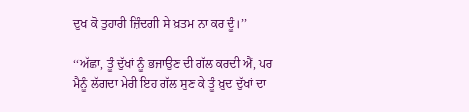ਦੁਖ ਕੋ ਤੁਹਾਰੀ ਜ਼ਿੰਦਗੀ ਸੇ ਖ਼ਤਮ ਨਾ ਕਰ ਦੂੰ।’’

‘‘ਅੱਛਾ, ਤੂੰ ਦੁੱਖਾਂ ਨੂੰ ਭਜਾਉਣ ਦੀ ਗੱਲ ਕਰਦੀ ਐਂ, ਪਰ ਮੈਨੂੰ ਲੱਗਦਾ ਮੇਰੀ ਇਹ ਗੱਲ ਸੁਣ ਕੇ ਤੂੰ ਖ਼ੁਦ ਦੁੱਖਾਂ ਦਾ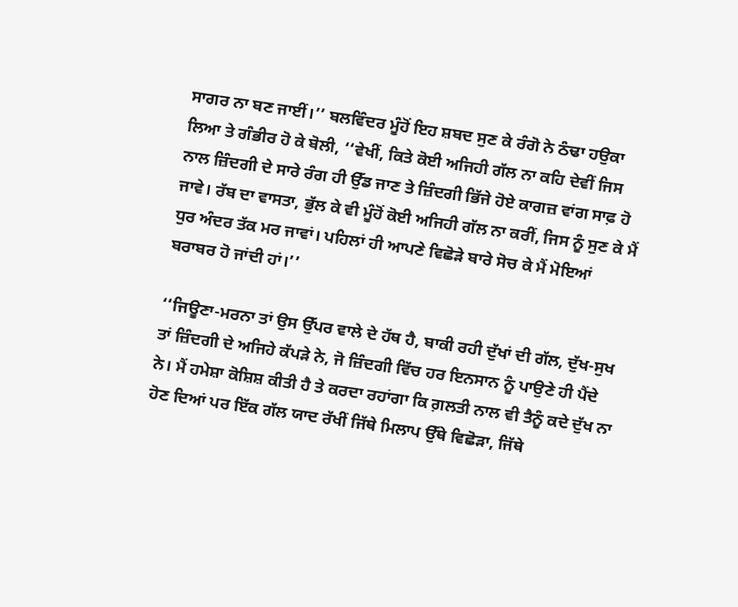ਸਾਗਰ ਨਾ ਬਣ ਜਾਈਂ।’’ ਬਲਵਿੰਦਰ ਮੂੰਹੋਂ ਇਹ ਸ਼ਬਦ ਸੁਣ ਕੇ ਰੰਗੋ ਨੇ ਠੰਢਾ ਹਉਕਾ ਲਿਆ ਤੇ ਗੰਭੀਰ ਹੋ ਕੇ ਬੋਲੀ, ‘‘ਵੇਖੀਂ, ਕਿਤੇ ਕੋਈ ਅਜਿਹੀ ਗੱਲ ਨਾ ਕਹਿ ਦੇਵੀਂ ਜਿਸ ਨਾਲ ਜ਼ਿੰਦਗੀ ਦੇ ਸਾਰੇ ਰੰਗ ਹੀ ਉੱਡ ਜਾਣ ਤੇ ਜ਼ਿੰਦਗੀ ਭਿੱਜੇ ਹੋਏ ਕਾਗਜ਼ ਵਾਂਗ ਸਾਫ਼ ਹੋ ਜਾਵੇ। ਰੱਬ ਦਾ ਵਾਸਤਾ, ਭੁੱਲ ਕੇ ਵੀ ਮੂੰਹੋਂ ਕੋਈ ਅਜਿਹੀ ਗੱਲ ਨਾ ਕਰੀਂ, ਜਿਸ ਨੂੰ ਸੁਣ ਕੇ ਮੈਂ ਧੁਰ ਅੰਦਰ ਤੱਕ ਮਰ ਜਾਵਾਂ। ਪਹਿਲਾਂ ਹੀ ਆਪਣੇ ਵਿਛੋੜੇ ਬਾਰੇ ਸੋਚ ਕੇ ਮੈਂ ਮੋਇਆਂ ਬਰਾਬਰ ਹੋ ਜਾਂਦੀ ਹਾਂ।’’

‘‘ਜਿਊਣਾ-ਮਰਨਾ ਤਾਂ ਉਸ ਉੱਪਰ ਵਾਲੇ ਦੇ ਹੱਥ ਹੈ, ਬਾਕੀ ਰਹੀ ਦੁੱਖਾਂ ਦੀ ਗੱਲ, ਦੁੱਖ-ਸੁਖ ਤਾਂ ਜ਼ਿੰਦਗੀ ਦੇ ਅਜਿਹੇ ਕੱਪੜੇ ਨੇ, ਜੋ ਜ਼ਿੰਦਗੀ ਵਿੱਚ ਹਰ ਇਨਸਾਨ ਨੂੰ ਪਾਉਣੇ ਹੀ ਪੈਂਦੇ ਨੇ। ਮੈਂ ਹਮੇਸ਼ਾ ਕੋਸ਼ਿਸ਼ ਕੀਤੀ ਹੈ ਤੇ ਕਰਦਾ ਰਹਾਂਗਾ ਕਿ ਗ਼ਲਤੀ ਨਾਲ ਵੀ ਤੈਨੂੰ ਕਦੇ ਦੁੱਖ ਨਾ ਹੋਣ ਦਿਆਂ ਪਰ ਇੱਕ ਗੱਲ ਯਾਦ ਰੱਖੀਂ ਜਿੱਥੇ ਮਿਲਾਪ ਉੱਥੇ ਵਿਛੋੜਾ, ਜਿੱਥੇ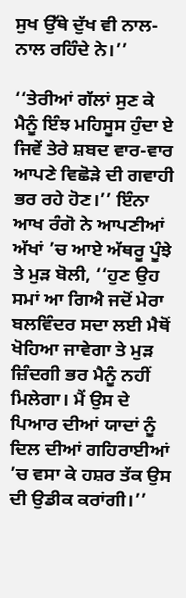ਸੁਖ ਉੱਥੇ ਦੁੱਖ ਵੀ ਨਾਲ-ਨਾਲ ਰਹਿੰਦੇ ਨੇ।’’

‘‘ਤੇਰੀਆਂ ਗੱਲਾਂ ਸੁਣ ਕੇ ਮੈਨੂੰ ਇੰਝ ਮਹਿਸੂਸ ਹੁੰਦਾ ਏ ਜਿਵੇਂ ਤੇਰੇ ਸ਼ਬਦ ਵਾਰ-ਵਾਰ ਆਪਣੇ ਵਿਛੋੜੇ ਦੀ ਗਵਾਹੀ ਭਰ ਰਹੇ ਹੋਣ।’’ ਇੰਨਾ ਆਖ ਰੰਗੋ ਨੇ ਆਪਣੀਆਂ ਅੱਖਾਂ ’ਚ ਆਏ ਅੱਥਰੂ ਪੂੰਝੇ ਤੇ ਮੁੜ ਬੋਲੀ, ‘‘ਹੁਣ ਉਹ ਸਮਾਂ ਆ ਗਿਐ ਜਦੋਂ ਮੇਰਾ ਬਲਵਿੰਦਰ ਸਦਾ ਲਈ ਮੈਥੋਂ ਖੋਹਿਆ ਜਾਵੇਗਾ ਤੇ ਮੁੜ ਜ਼ਿੰਦਗੀ ਭਰ ਮੈਨੂੰ ਨਹੀਂ ਮਿਲੇਗਾ। ਮੈਂ ਉਸ ਦੇ ਪਿਆਰ ਦੀਆਂ ਯਾਦਾਂ ਨੂੰ ਦਿਲ ਦੀਆਂ ਗਹਿਰਾਈਆਂ ’ਚ ਵਸਾ ਕੇ ਹਸ਼ਰ ਤੱਕ ਉਸ ਦੀ ਉਡੀਕ ਕਰਾਂਗੀ।’’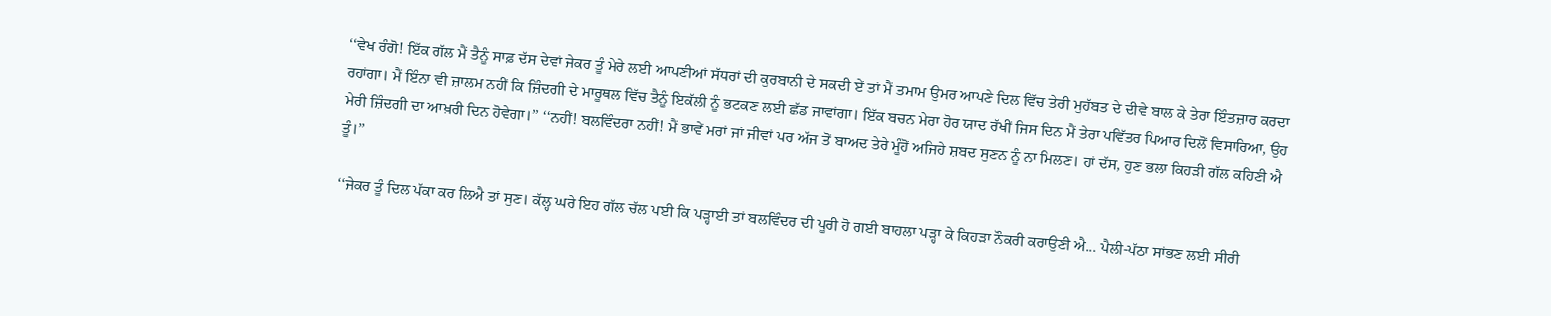‘‘ਵੇਖ ਰੰਗੋ! ਇੱਕ ਗੱਲ ਮੈਂ ਤੈਨੂੰ ਸਾਫ਼ ਦੱਸ ਦੇਵਾਂ ਜੇਕਰ ਤੂੰ ਮੇਰੇ ਲਈ ਆਪਣੀਆਂ ਸੱਧਰਾਂ ਦੀ ਕੁਰਬਾਨੀ ਦੇ ਸਕਦੀ ਏਂ ਤਾਂ ਮੈਂ ਤਮਾਮ ਉਮਰ ਆਪਣੇ ਦਿਲ ਵਿੱਚ ਤੇਰੀ ਮੁਹੱਬਤ ਦੇ ਦੀਵੇ ਬਾਲ ਕੇ ਤੇਰਾ ਇੰਤਜ਼ਾਰ ਕਰਦਾ ਰਹਾਂਗਾ। ਮੈਂ ਇੰਨਾ ਵੀ ਜ਼ਾਲਮ ਨਹੀਂ ਕਿ ਜ਼ਿੰਦਗੀ ਦੇ ਮਾਰੂਥਲ ਵਿੱਚ ਤੈਨੂੰ ਇਕੱਲੀ ਨੂੰ ਭਟਕਣ ਲਈ ਛੱਡ ਜਾਵਾਂਗਾ। ਇੱਕ ਬਚਨ ਮੇਰਾ ਹੋਰ ਯਾਦ ਰੱਖੀਂ ਜਿਸ ਦਿਨ ਮੈਂ ਤੇਰਾ ਪਵਿੱਤਰ ਪਿਆਰ ਦਿਲੋਂ ਵਿਸਾਰਿਆ, ਉਹ ਮੇਰੀ ਜ਼ਿੰਦਗੀ ਦਾ ਆਖ਼ਰੀ ਦਿਨ ਹੋਵੇਗਾ।’’ ‘‘ਨਹੀਂ! ਬਲਵਿੰਦਰਾ ਨਹੀਂ! ਮੈਂ ਭਾਵੇਂ ਮਰਾਂ ਜਾਂ ਜੀਵਾਂ ਪਰ ਅੱਜ ਤੋਂ ਬਾਅਦ ਤੇਰੇ ਮੂੰਹੋਂ ਅਜਿਹੇ ਸ਼ਬਦ ਸੁਣਨ ਨੂੰ ਨਾ ਮਿਲਣ। ਹਾਂ ਦੱਸ, ਹੁਣ ਭਲਾ ਕਿਹੜੀ ਗੱਲ ਕਹਿਣੀ ਐ ਤੂੰ।’’

‘‘ਜੇਕਰ ਤੂੰ ਦਿਲ ਪੱਕਾ ਕਰ ਲਿਐ ਤਾਂ ਸੁਣ। ਕੱਲ੍ਹ ਘਰੇ ਇਹ ਗੱਲ ਚੱਲ ਪਈ ਕਿ ਪੜ੍ਹਾਈ ਤਾਂ ਬਲਵਿੰਦਰ ਦੀ ਪੂਰੀ ਹੋ ਗਈ ਬਾਹਲਾ ਪੜ੍ਹਾ ਕੇ ਕਿਹੜਾ ਨੌਕਰੀ ਕਰਾਉਣੀ ਐ... ਪੈਲੀ-ਪੱਠਾ ਸਾਂਭਣ ਲਈ ਸੀਰੀ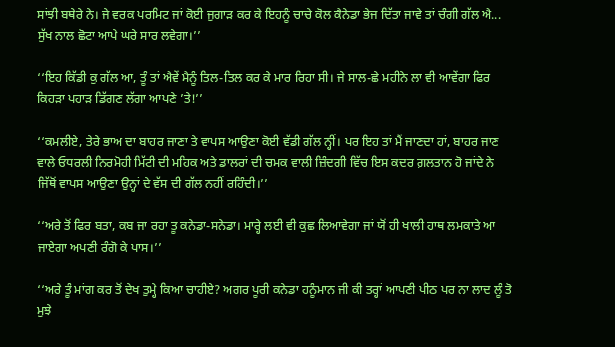ਸਾਂਝੀ ਬਥੇਰੇ ਨੇ। ਜੇ ਵਰਕ ਪਰਮਿਟ ਜਾਂ ਕੋਈ ਜੁਗਾੜ ਕਰ ਕੇ ਇਹਨੂੰ ਚਾਚੇ ਕੋਲ ਕੈਨੇਡਾ ਭੇਜ ਦਿੱਤਾ ਜਾਵੇ ਤਾਂ ਚੰਗੀ ਗੱਲ ਐ... ਸੁੱਖ ਨਾਲ ਛੋਟਾ ਆਪੇ ਘਰੇ ਸਾਰ ਲਵੇਗਾ।’’

‘‘ਇਹ ਕਿੱਡੀ ਕੁ ਗੱਲ ਆ, ਤੂੰ ਤਾਂ ਐਵੇਂ ਮੈਨੂੰ ਤਿਲ-ਤਿਲ ਕਰ ਕੇ ਮਾਰ ਰਿਹਾ ਸੀ। ਜੇ ਸਾਲ-ਛੇ ਮਹੀਨੇ ਲਾ ਵੀ ਆਵੇਂਗਾ ਫਿਰ ਕਿਹੜਾ ਪਹਾੜ ਡਿੱਗਣ ਲੱਗਾ ਆਪਣੇ ’ਤੇ!’’

‘‘ਕਮਲੀਏ, ਤੇਰੇ ਭਾਅ ਦਾ ਬਾਹਰ ਜਾਣਾ ਤੇ ਵਾਪਸ ਆਉਣਾ ਕੋਈ ਵੱਡੀ ਗੱਲ ਨ੍ਹੀਂ। ਪਰ ਇਹ ਤਾਂ ਮੈਂ ਜਾਣਦਾ ਹਾਂ, ਬਾਹਰ ਜਾਣ ਵਾਲੇ ਓਧਰਲੀ ਨਿਰਮੋਹੀ ਮਿੱਟੀ ਦੀ ਮਹਿਕ ਅਤੇ ਡਾਲਰਾਂ ਦੀ ਚਮਕ ਵਾਲੀ ਜ਼ਿੰਦਗੀ ਵਿੱਚ ਇਸ ਕਦਰ ਗ਼ਲਤਾਨ ਹੋ ਜਾਂਦੇ ਨੇ ਜਿੱਥੋਂ ਵਾਪਸ ਆਉਣਾ ਉਨ੍ਹਾਂ ਦੇ ਵੱਸ ਦੀ ਗੱਲ ਨਹੀਂ ਰਹਿੰਦੀ।’’

‘‘ਅਰੇ ਤੋਂ ਫਿਰ ਬਤਾ, ਕਬ ਜਾ ਰਹਾ ਤੂ ਕਨੇਡਾ-ਸਨੇਡਾ। ਮਾਰ੍ਹੇ ਲਈ ਵੀ ਕੁਛ ਲਿਆਵੇਗਾ ਜਾਂ ਯੋਂ ਹੀ ਖਾਲੀ ਹਾਥ ਲਮਕਾਤੇ ਆ ਜਾਏਗਾ ਅਪਣੀ ਰੰਗੋ ਕੇ ਪਾਸ।’’

‘‘ਅਰੇ ਤੂੰ ਮਾਂਗ ਕਰ ਤੋਂ ਦੇਖ ਤੁਮ੍ਹੇ ਕਿਆ ਚਾਹੀਏ? ਅਗਰ ਪੂਰੀ ਕਨੇਡਾ ਹਨੂੰਮਾਨ ਜੀ ਕੀ ਤਰ੍ਹਾਂ ਆਪਣੀ ਪੀਠ ਪਰ ਨਾ ਲਾਦ ਲੂੰ ਤੋ ਮੁਝੇ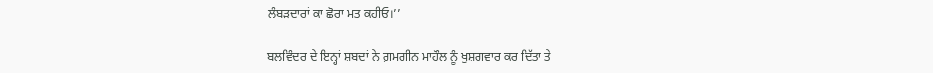ਲੰਬੜਦਾਰਾਂ ਕਾ ਛੋਰਾ ਮਤ ਕਹੀਓ।’’

ਬਲਵਿੰਦਰ ਦੇ ਇਨ੍ਹਾਂ ਸ਼ਬਦਾਂ ਨੇ ਗ਼ਮਗੀਨ ਮਾਹੌਲ ਨੂੰ ਖੁਸ਼ਗਵਾਰ ਕਰ ਦਿੱਤਾ ਤੇ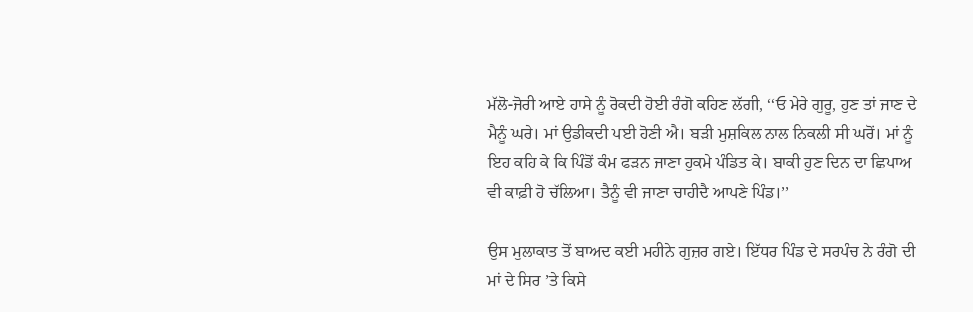ਮੱਲੋ-ਜੋਰੀ ਆਏ ਹਾਸੇ ਨੂੰ ਰੋਕਦੀ ਹੋਈ ਰੰਗੋ ਕਹਿਣ ਲੱਗੀ, ‘‘ਓ ਮੇਰੇ ਗੁਰੂ, ਹੁਣ ਤਾਂ ਜਾਣ ਦੇ ਮੈਨੂੰ ਘਰੇ। ਮਾਂ ਉਡੀਕਦੀ ਪਈ ਹੋਣੀ ਐ। ਬੜੀ ਮੁਸ਼ਕਿਲ ਨਾਲ ਨਿਕਲੀ ਸੀ ਘਰੋਂ। ਮਾਂ ਨੂੰ ਇਹ ਕਹਿ ਕੇ ਕਿ ਪਿੰਡੋਂ ਕੰਮ ਫੜਨ ਜਾਣਾ ਹੁਕਮੇ ਪੰਡਿਤ ਕੇ। ਬਾਕੀ ਹੁਣ ਦਿਨ ਦਾ ਛਿਪਾਅ ਵੀ ਕਾਫ਼ੀ ਹੋ ਚੱਲਿਆ। ਤੈਨੂੰ ਵੀ ਜਾਣਾ ਚਾਹੀਦੈ ਆਪਣੇ ਪਿੰਡ।’’

ਉਸ ਮੁਲਾਕਾਤ ਤੋਂ ਬਾਅਦ ਕਈ ਮਹੀਨੇ ਗੁਜ਼ਰ ਗਏ। ਇੱਧਰ ਪਿੰਡ ਦੇ ਸਰਪੰਚ ਨੇ ਰੰਗੋ ਦੀ ਮਾਂ ਦੇ ਸਿਰ ’ਤੇ ਕਿਸੇ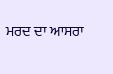ਮਰਦ ਦਾ ਆਸਰਾ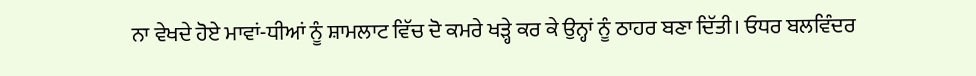ਨਾ ਵੇਖਦੇ ਹੋਏ ਮਾਵਾਂ-ਧੀਆਂ ਨੂੰ ਸ਼ਾਮਲਾਟ ਵਿੱਚ ਦੋ ਕਮਰੇ ਖੜ੍ਹੇ ਕਰ ਕੇ ਉਨ੍ਹਾਂ ਨੂੰ ਠਾਹਰ ਬਣਾ ਦਿੱਤੀ। ਓਧਰ ਬਲਵਿੰਦਰ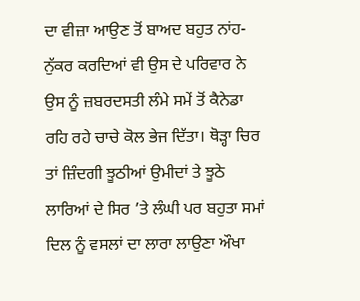ਦਾ ਵੀਜ਼ਾ ਆਉਣ ਤੋਂ ਬਾਅਦ ਬਹੁਤ ਨਾਂਹ-ਨੁੱਕਰ ਕਰਦਿਆਂ ਵੀ ਉਸ ਦੇ ਪਰਿਵਾਰ ਨੇ ਉਸ ਨੂੰ ਜ਼ਬਰਦਸਤੀ ਲੰਮੇ ਸਮੇਂ ਤੋਂ ਕੈਨੇਡਾ ਰਹਿ ਰਹੇ ਚਾਚੇ ਕੋਲ ਭੇਜ ਦਿੱਤਾ। ਥੋੜ੍ਹਾ ਚਿਰ ਤਾਂ ਜ਼ਿੰਦਗੀ ਝੂਠੀਆਂ ਉਮੀਦਾਂ ਤੇ ਝੂਠੇ ਲਾਰਿਆਂ ਦੇ ਸਿਰ ’ਤੇ ਲੰਘੀ ਪਰ ਬਹੁਤਾ ਸਮਾਂ ਦਿਲ ਨੂੰ ਵਸਲਾਂ ਦਾ ਲਾਰਾ ਲਾਉਣਾ ਔਖਾ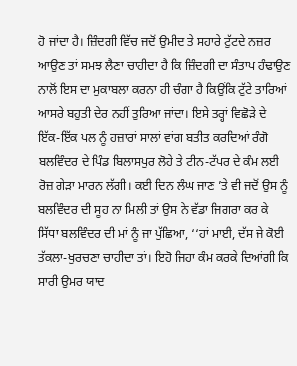ਹੋ ਜਾਂਦਾ ਹੈ। ਜ਼ਿੰਦਗੀ ਵਿੱਚ ਜਦੋਂ ਉਮੀਦ ਤੇ ਸਹਾਰੇ ਟੁੱਟਦੇ ਨਜ਼ਰ ਆਉਣ ਤਾਂ ਸਮਝ ਲੈਣਾ ਚਾਹੀਦਾ ਹੈ ਕਿ ਜ਼ਿੰਦਗੀ ਦਾ ਸੰਤਾਪ ਹੰਢਾਉਣ ਨਾਲੋਂ ਇਸ ਦਾ ਮੁਕਾਬਲਾ ਕਰਨਾ ਹੀ ਚੰਗਾ ਹੈ ਕਿਉਂਕਿ ਟੁੱਟੇ ਤਾਰਿਆਂ ਆਸਰੇ ਬਹੁਤੀ ਦੇਰ ਨਹੀਂ ਤੁਰਿਆ ਜਾਂਦਾ। ਇਸੇ ਤਰ੍ਹਾਂ ਵਿਛੋੜੇ ਦੇ ਇੱਕ-ਇੱਕ ਪਲ ਨੂੰ ਹਜ਼ਾਰਾਂ ਸਾਲਾਂ ਵਾਂਗ ਬਤੀਤ ਕਰਦਿਆਂ ਰੰਗੋ ਬਲਵਿੰਦਰ ਦੇ ਪਿੰਡ ਬਿਲਾਸਪੁਰ ਲੋਹੇ ਤੇ ਟੀਨ-ਟੱਪਰ ਦੇ ਕੰਮ ਲਈ ਰੋਜ਼ ਗੇੜਾ ਮਾਰਨ ਲੱਗੀ। ਕਈ ਦਿਨ ਲੰਘ ਜਾਣ ’ਤੇ ਵੀ ਜਦੋਂ ਉਸ ਨੂੰ ਬਲਵਿੰਦਰ ਦੀ ਸੂਹ ਨਾ ਮਿਲੀ ਤਾਂ ਉਸ ਨੇ ਵੱਡਾ ਜਿਗਰਾ ਕਰ ਕੇ ਸਿੱਧਾ ਬਲਵਿੰਦਰ ਦੀ ਮਾਂ ਨੂੰ ਜਾ ਪੁੱਛਿਆ, ‘‘ਹਾਂ ਮਾਈ, ਦੱਸ ਜੇ ਕੋਈ ਤੱਕਲਾ-ਖੁਰਚਣਾ ਚਾਹੀਦਾ ਤਾਂ। ਇਹੋ ਜਿਹਾ ਕੰਮ ਕਰਕੇ ਦਿਆਂਗੀ ਕਿ ਸਾਰੀ ਉਮਰ ਯਾਦ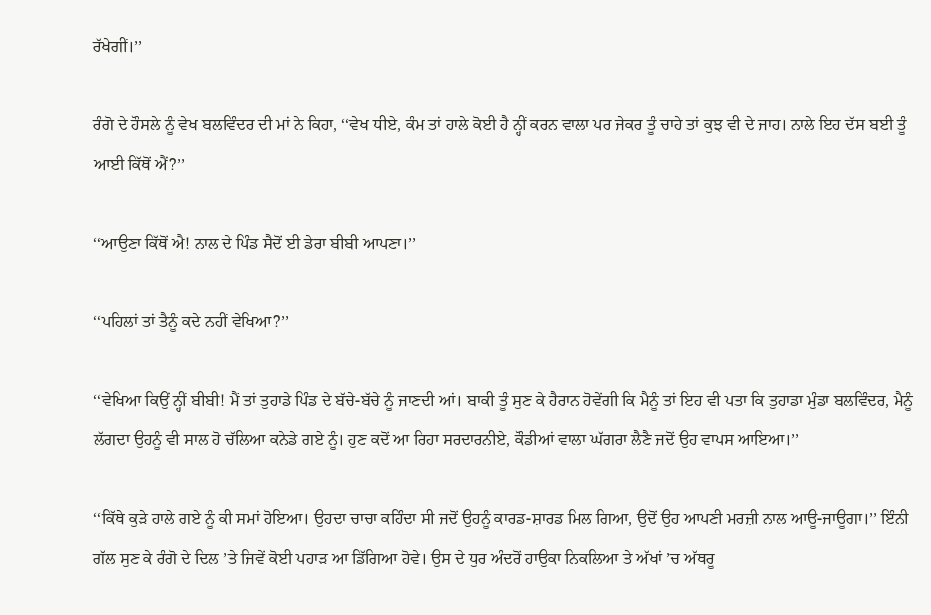ਰੱਖੇਗੀਂ।’’

ਰੰਗੋ ਦੇ ਹੌਸਲੇ ਨੂੰ ਵੇਖ ਬਲਵਿੰਦਰ ਦੀ ਮਾਂ ਨੇ ਕਿਹਾ, ‘‘ਵੇਖ ਧੀਏ, ਕੰਮ ਤਾਂ ਹਾਲੇ ਕੋਈ ਹੈ ਨ੍ਹੀਂ ਕਰਨ ਵਾਲਾ ਪਰ ਜੇਕਰ ਤੂੰ ਚਾਹੇ ਤਾਂ ਕੁਝ ਵੀ ਦੇ ਜਾਹ। ਨਾਲੇ ਇਹ ਦੱਸ ਬਈ ਤੂੰ ਆਈ ਕਿੱਥੋਂ ਐਂ?’’

‘‘ਆਉਣਾ ਕਿੱਥੋਂ ਐ! ਨਾਲ ਦੇ ਪਿੰਡ ਸੈਦੋਂ ਈ ਡੇਰਾ ਬੀਬੀ ਆਪਣਾ।’’

‘‘ਪਹਿਲਾਂ ਤਾਂ ਤੈਨੂੰ ਕਦੇ ਨਹੀਂ ਵੇਖਿਆ?’’

‘‘ਵੇਖਿਆ ਕਿਉਂ ਨ੍ਹੀਂ ਬੀਬੀ! ਮੈਂ ਤਾਂ ਤੁਹਾਡੇ ਪਿੰਡ ਦੇ ਬੱਚੇ-ਬੱਚੇ ਨੂੰ ਜਾਣਦੀ ਆਂ। ਬਾਕੀ ਤੂੰ ਸੁਣ ਕੇ ਹੈਰਾਨ ਹੋਵੇਂਗੀ ਕਿ ਮੈਨੂੰ ਤਾਂ ਇਹ ਵੀ ਪਤਾ ਕਿ ਤੁਹਾਡਾ ਮੁੰਡਾ ਬਲਵਿੰਦਰ, ਮੈਨੂੰ ਲੱਗਦਾ ਉਹਨੂੰ ਵੀ ਸਾਲ ਹੋ ਚੱਲਿਆ ਕਨੇਡੇ ਗਏ ਨੂੰ। ਹੁਣ ਕਦੋਂ ਆ ਰਿਹਾ ਸਰਦਾਰਨੀਏ, ਕੌਡੀਆਂ ਵਾਲਾ ਘੱਗਰਾ ਲੈਣੈ ਜਦੋਂ ਉਹ ਵਾਪਸ ਆਇਆ।’’

‘‘ਕਿੱਥੇ ਕੁੜੇ ਹਾਲੇ ਗਏ ਨੂੰ ਕੀ ਸਮਾਂ ਹੋਇਆ। ਉਹਦਾ ਚਾਚਾ ਕਹਿੰਦਾ ਸੀ ਜਦੋਂ ਉਹਨੂੰ ਕਾਰਡ-ਸ਼ਾਰਡ ਮਿਲ ਗਿਆ, ਉਦੋਂ ਉਹ ਆਪਣੀ ਮਰਜ਼ੀ ਨਾਲ ਆਊ-ਜਾਊਗਾ।’’ ਇੰਨੀ ਗੱਲ ਸੁਣ ਕੇ ਰੰਗੋ ਦੇ ਦਿਲ ’ਤੇ ਜਿਵੇਂ ਕੋਈ ਪਹਾੜ ਆ ਡਿੱਗਿਆ ਹੋਵੇ। ਉਸ ਦੇ ਧੁਰ ਅੰਦਰੋਂ ਹਾਉਕਾ ਨਿਕਲਿਆ ਤੇ ਅੱਖਾਂ ’ਚ ਅੱਥਰੂ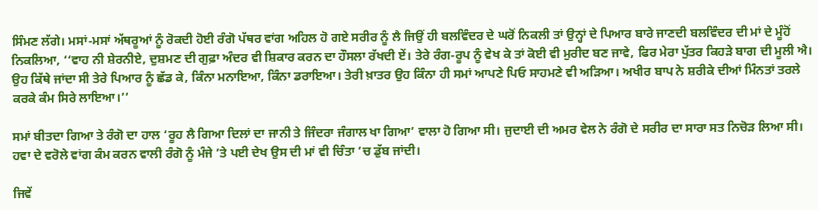ਸਿੰਮਣ ਲੱਗੇ। ਮਸਾਂ-ਮਸਾਂ ਅੱਥਰੂਆਂ ਨੂੰ ਰੋਕਦੀ ਹੋਈ ਰੰਗੋ ਪੱਥਰ ਵਾਂਗ ਅਹਿਲ ਹੋ ਗਏ ਸਰੀਰ ਨੂੰ ਲੈ ਜਿਉਂ ਹੀ ਬਲਵਿੰਦਰ ਦੇ ਘਰੋਂ ਨਿਕਲੀ ਤਾਂ ਉਨ੍ਹਾਂ ਦੇ ਪਿਆਰ ਬਾਰੇ ਜਾਣਦੀ ਬਲਵਿੰਦਰ ਦੀ ਮਾਂ ਦੇ ਮੂੰਹੋਂ ਨਿਕਲਿਆ, ‘‘ਵਾਹ ਨੀ ਸ਼ੇਰਨੀਏ, ਦੁਸ਼ਮਣ ਦੀ ਗੁਫ਼ਾ ਅੰਦਰ ਵੀ ਸ਼ਿਕਾਰ ਕਰਨ ਦਾ ਹੌਸਲਾ ਰੱਖਦੀ ਏਂ। ਤੇਰੇ ਰੰਗ-ਰੂਪ ਨੂੰ ਵੇਖ ਕੇ ਤਾਂ ਕੋਈ ਵੀ ਮੁਰੀਦ ਬਣ ਜਾਵੇ, ਫਿਰ ਮੇਰਾ ਪੁੱਤਰ ਕਿਹੜੇ ਬਾਗ ਦੀ ਮੂਲੀ ਐ। ਉਹ ਕਿੱਥੇ ਜਾਂਦਾ ਸੀ ਤੇਰੇ ਪਿਆਰ ਨੂੰ ਛੱਡ ਕੇ, ਕਿੰਨਾ ਮਨਾਇਆ, ਕਿੰਨਾ ਡਰਾਇਆ। ਤੇਰੀ ਖ਼ਾਤਰ ਉਹ ਕਿੰਨਾ ਹੀ ਸਮਾਂ ਆਪਣੇ ਪਿਓ ਸਾਹਮਣੇ ਵੀ ਅੜਿਆ। ਅਖੀਰ ਬਾਪ ਨੇ ਸ਼ਰੀਕੇ ਦੀਆਂ ਮਿੰਨਤਾਂ ਤਰਲੇ ਕਰਕੇ ਕੰਮ ਸਿਰੇ ਲਾਇਆ।’’

ਸਮਾਂ ਬੀਤਦਾ ਗਿਆ ਤੇ ਰੰਗੋ ਦਾ ਹਾਲ ‘ਰੂਹ ਲੈ ਗਿਆ ਦਿਲਾਂ ਦਾ ਜਾਨੀ ਤੇ ਜਿੰਦਰਾ ਜੰਗਾਲ ਖਾ ਗਿਆ’ ਵਾਲਾ ਹੋ ਗਿਆ ਸੀ। ਜੁਦਾਈ ਦੀ ਅਮਰ ਵੇਲ ਨੇ ਰੰਗੋ ਦੇ ਸਰੀਰ ਦਾ ਸਾਰਾ ਸਤ ਨਿਚੋੜ ਲਿਆ ਸੀ। ਹਵਾ ਦੇ ਵਰੋਲੇ ਵਾਂਗ ਕੰਮ ਕਰਨ ਵਾਲੀ ਰੰਗੋ ਨੂੰ ਮੰਜੇ ’ਤੇ ਪਈ ਦੇਖ ਉਸ ਦੀ ਮਾਂ ਵੀ ਚਿੰਤਾ ’ਚ ਡੁੱਬ ਜਾਂਦੀ।

ਜਿਵੇਂ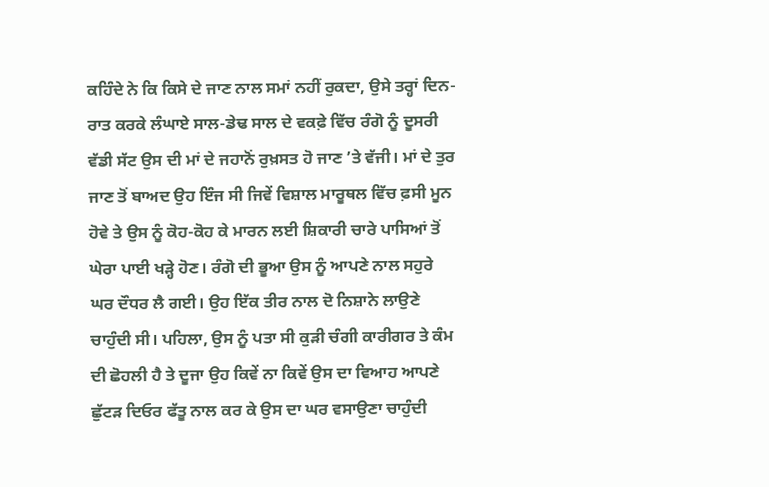ਕਹਿੰਦੇ ਨੇ ਕਿ ਕਿਸੇ ਦੇ ਜਾਣ ਨਾਲ ਸਮਾਂ ਨਹੀਂ ਰੁਕਦਾ, ਉਸੇ ਤਰ੍ਹਾਂ ਦਿਨ-ਰਾਤ ਕਰਕੇ ਲੰਘਾਏ ਸਾਲ-ਡੇਢ ਸਾਲ ਦੇ ਵਕਫ਼ੇ ਵਿੱਚ ਰੰਗੋ ਨੂੰ ਦੂਸਰੀ ਵੱਡੀ ਸੱਟ ਉਸ ਦੀ ਮਾਂ ਦੇ ਜਹਾਨੋਂ ਰੁਖ਼ਸਤ ਹੋ ਜਾਣ ’ਤੇ ਵੱਜੀ। ਮਾਂ ਦੇ ਤੁਰ ਜਾਣ ਤੋਂ ਬਾਅਦ ਉਹ ਇੰਜ ਸੀ ਜਿਵੇਂ ਵਿਸ਼ਾਲ ਮਾਰੂਥਲ ਵਿੱਚ ਫ਼ਸੀ ਮੂਨ ਹੋਵੇ ਤੇ ਉਸ ਨੂੰ ਕੋਹ-ਕੋਹ ਕੇ ਮਾਰਨ ਲਈ ਸ਼ਿਕਾਰੀ ਚਾਰੇ ਪਾਸਿਆਂ ਤੋਂ ਘੇਰਾ ਪਾਈ ਖੜ੍ਹੇ ਹੋਣ। ਰੰਗੋ ਦੀ ਭੂਆ ਉਸ ਨੂੰ ਆਪਣੇ ਨਾਲ ਸਹੁਰੇ ਘਰ ਦੌਧਰ ਲੈ ਗਈ। ਉਹ ਇੱਕ ਤੀਰ ਨਾਲ ਦੋ ਨਿਸ਼ਾਨੇ ਲਾਉਣੇ ਚਾਹੁੰਦੀ ਸੀ। ਪਹਿਲਾ, ਉਸ ਨੂੰ ਪਤਾ ਸੀ ਕੁੜੀ ਚੰਗੀ ਕਾਰੀਗਰ ਤੇ ਕੰਮ ਦੀ ਛੋਹਲੀ ਹੈ ਤੇ ਦੂਜਾ ਉਹ ਕਿਵੇਂ ਨਾ ਕਿਵੇਂ ਉਸ ਦਾ ਵਿਆਹ ਆਪਣੇ ਛੁੱਟੜ ਦਿਓਰ ਫੱਤੂ ਨਾਲ ਕਰ ਕੇ ਉਸ ਦਾ ਘਰ ਵਸਾਉਣਾ ਚਾਹੁੰਦੀ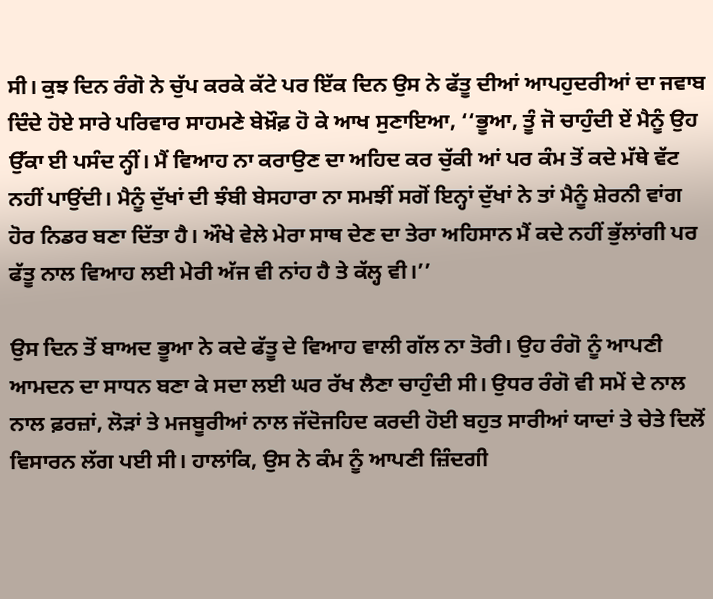ਸੀ। ਕੁਝ ਦਿਨ ਰੰਗੋ ਨੇ ਚੁੱਪ ਕਰਕੇ ਕੱਟੇ ਪਰ ਇੱਕ ਦਿਨ ਉਸ ਨੇ ਫੱਤੂ ਦੀਆਂ ਆਪਹੁਦਰੀਆਂ ਦਾ ਜਵਾਬ ਦਿੰਦੇ ਹੋਏ ਸਾਰੇ ਪਰਿਵਾਰ ਸਾਹਮਣੇ ਬੇਖ਼ੌਫ਼ ਹੋ ਕੇ ਆਖ ਸੁਣਾਇਆ, ‘‘ਭੂਆ, ਤੂੰ ਜੋ ਚਾਹੁੰਦੀ ਏਂ ਮੈਨੂੰ ਉਹ ਉੱਕਾ ਈ ਪਸੰਦ ਨ੍ਹੀਂ। ਮੈਂ ਵਿਆਹ ਨਾ ਕਰਾਉਣ ਦਾ ਅਹਿਦ ਕਰ ਚੁੱਕੀ ਆਂ ਪਰ ਕੰਮ ਤੋਂ ਕਦੇ ਮੱਥੇ ਵੱਟ ਨਹੀਂ ਪਾਉਂਦੀ। ਮੈਨੂੰ ਦੁੱਖਾਂ ਦੀ ਝੰਬੀ ਬੇਸਹਾਰਾ ਨਾ ਸਮਝੀਂ ਸਗੋਂ ਇਨ੍ਹਾਂ ਦੁੱਖਾਂ ਨੇ ਤਾਂ ਮੈਨੂੰ ਸ਼ੇਰਨੀ ਵਾਂਗ ਹੋਰ ਨਿਡਰ ਬਣਾ ਦਿੱਤਾ ਹੈ। ਔਖੇ ਵੇਲੇ ਮੇਰਾ ਸਾਥ ਦੇਣ ਦਾ ਤੇਰਾ ਅਹਿਸਾਨ ਮੈਂ ਕਦੇ ਨਹੀਂ ਭੁੱਲਾਂਗੀ ਪਰ ਫੱਤੂ ਨਾਲ ਵਿਆਹ ਲਈ ਮੇਰੀ ਅੱਜ ਵੀ ਨਾਂਹ ਹੈ ਤੇ ਕੱਲ੍ਹ ਵੀ।’’

ਉਸ ਦਿਨ ਤੋਂ ਬਾਅਦ ਭੂਆ ਨੇ ਕਦੇ ਫੱਤੂ ਦੇ ਵਿਆਹ ਵਾਲੀ ਗੱਲ ਨਾ ਤੋਰੀ। ਉਹ ਰੰਗੋ ਨੂੰ ਆਪਣੀ ਆਮਦਨ ਦਾ ਸਾਧਨ ਬਣਾ ਕੇ ਸਦਾ ਲਈ ਘਰ ਰੱਖ ਲੈਣਾ ਚਾਹੁੰਦੀ ਸੀ। ਉਧਰ ਰੰਗੋ ਵੀ ਸਮੇਂ ਦੇ ਨਾਲ ਨਾਲ ਫ਼ਰਜ਼ਾਂ, ਲੋੜਾਂ ਤੇ ਮਜਬੂਰੀਆਂ ਨਾਲ ਜੱਦੋਜਹਿਦ ਕਰਦੀ ਹੋਈ ਬਹੁਤ ਸਾਰੀਆਂ ਯਾਦਾਂ ਤੇ ਚੇਤੇ ਦਿਲੋਂ ਵਿਸਾਰਨ ਲੱਗ ਪਈ ਸੀ। ਹਾਲਾਂਕਿ, ਉਸ ਨੇ ਕੰਮ ਨੂੰ ਆਪਣੀ ਜ਼ਿੰਦਗੀ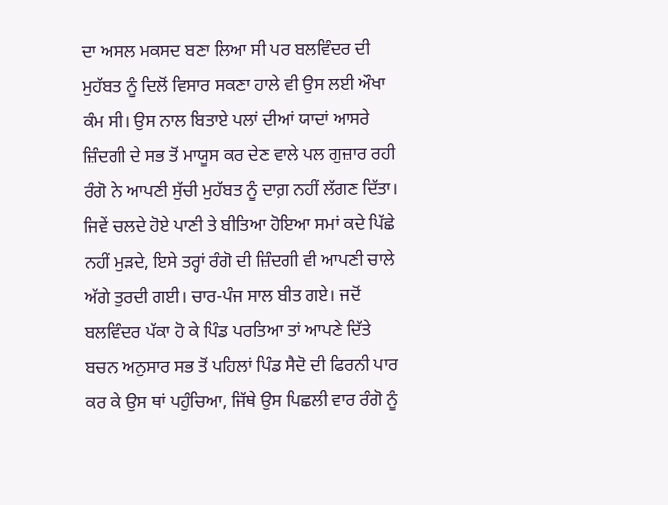ਦਾ ਅਸਲ ਮਕਸਦ ਬਣਾ ਲਿਆ ਸੀ ਪਰ ਬਲਵਿੰਦਰ ਦੀ ਮੁਹੱਬਤ ਨੂੰ ਦਿਲੋਂ ਵਿਸਾਰ ਸਕਣਾ ਹਾਲੇ ਵੀ ਉਸ ਲਈ ਔਖਾ ਕੰਮ ਸੀ। ਉਸ ਨਾਲ ਬਿਤਾਏ ਪਲਾਂ ਦੀਆਂ ਯਾਦਾਂ ਆਸਰੇ ਜ਼ਿੰਦਗੀ ਦੇ ਸਭ ਤੋਂ ਮਾਯੂਸ ਕਰ ਦੇਣ ਵਾਲੇ ਪਲ ਗੁਜ਼ਾਰ ਰਹੀ ਰੰਗੋ ਨੇ ਆਪਣੀ ਸੁੱਚੀ ਮੁਹੱਬਤ ਨੂੰ ਦਾਗ਼ ਨਹੀਂ ਲੱਗਣ ਦਿੱਤਾ। ਜਿਵੇਂ ਚਲਦੇ ਹੋਏ ਪਾਣੀ ਤੇ ਬੀਤਿਆ ਹੋਇਆ ਸਮਾਂ ਕਦੇ ਪਿੱਛੇ ਨਹੀਂ ਮੁੜਦੇ, ਇਸੇ ਤਰ੍ਹਾਂ ਰੰਗੋ ਦੀ ਜ਼ਿੰਦਗੀ ਵੀ ਆਪਣੀ ਚਾਲੇ ਅੱਗੇ ਤੁਰਦੀ ਗਈ। ਚਾਰ-ਪੰਜ ਸਾਲ ਬੀਤ ਗਏ। ਜਦੋਂ ਬਲਵਿੰਦਰ ਪੱਕਾ ਹੋ ਕੇ ਪਿੰਡ ਪਰਤਿਆ ਤਾਂ ਆਪਣੇ ਦਿੱਤੇ ਬਚਨ ਅਨੁਸਾਰ ਸਭ ਤੋਂ ਪਹਿਲਾਂ ਪਿੰਡ ਸੈਦੋ ਦੀ ਫਿਰਨੀ ਪਾਰ ਕਰ ਕੇ ਉਸ ਥਾਂ ਪਹੁੰਚਿਆ, ਜਿੱਥੇ ਉਸ ਪਿਛਲੀ ਵਾਰ ਰੰਗੋ ਨੂੰ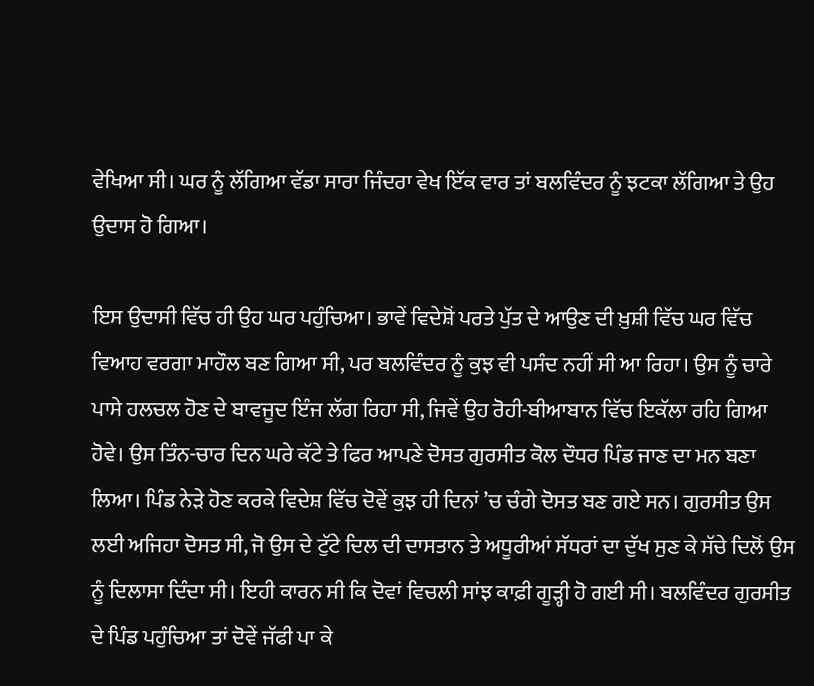ਵੇਖਿਆ ਸੀ। ਘਰ ਨੂੰ ਲੱਗਿਆ ਵੱਡਾ ਸਾਰਾ ਜਿੰਦਰਾ ਵੇਖ ਇੱਕ ਵਾਰ ਤਾਂ ਬਲਵਿੰਦਰ ਨੂੰ ਝਟਕਾ ਲੱਗਿਆ ਤੇ ਉਹ ਉਦਾਸ ਹੋ ਗਿਆ।

ਇਸ ਉਦਾਸੀ ਵਿੱਚ ਹੀ ਉਹ ਘਰ ਪਹੁੰਚਿਆ। ਭਾਵੇਂ ਵਿਦੇਸ਼ੋਂ ਪਰਤੇ ਪੁੱਤ ਦੇ ਆਉਣ ਦੀ ਖ਼ੁਸ਼ੀ ਵਿੱਚ ਘਰ ਵਿੱਚ ਵਿਆਹ ਵਰਗਾ ਮਾਹੌਲ ਬਣ ਗਿਆ ਸੀ, ਪਰ ਬਲਵਿੰਦਰ ਨੂੰ ਕੁਝ ਵੀ ਪਸੰਦ ਨਹੀਂ ਸੀ ਆ ਰਿਹਾ। ਉਸ ਨੂੰ ਚਾਰੇ ਪਾਸੇ ਹਲਚਲ ਹੋਣ ਦੇ ਬਾਵਜੂਦ ਇੰਜ ਲੱਗ ਰਿਹਾ ਸੀ, ਜਿਵੇਂ ਉਹ ਰੋਹੀ-ਬੀਆਬਾਨ ਵਿੱਚ ਇਕੱਲਾ ਰਹਿ ਗਿਆ ਹੋਵੇ। ਉਸ ਤਿੰਨ-ਚਾਰ ਦਿਨ ਘਰੇ ਕੱਟੇ ਤੇ ਫਿਰ ਆਪਣੇ ਦੋਸਤ ਗੁਰਸੀਤ ਕੋਲ ਦੌਧਰ ਪਿੰਡ ਜਾਣ ਦਾ ਮਨ ਬਣਾ ਲਿਆ। ਪਿੰਡ ਨੇੜੇ ਹੋਣ ਕਰਕੇ ਵਿਦੇਸ਼ ਵਿੱਚ ਦੋਵੇਂ ਕੁਝ ਹੀ ਦਿਨਾਂ ’ਚ ਚੰਗੇ ਦੋਸਤ ਬਣ ਗਏ ਸਨ। ਗੁਰਸੀਤ ਉਸ ਲਈ ਅਜਿਹਾ ਦੋਸਤ ਸੀ, ਜੋ ਉਸ ਦੇ ਟੁੱਟੇ ਦਿਲ ਦੀ ਦਾਸਤਾਨ ਤੇ ਅਧੂਰੀਆਂ ਸੱਧਰਾਂ ਦਾ ਦੁੱਖ ਸੁਣ ਕੇ ਸੱਚੇ ਦਿਲੋਂ ਉਸ ਨੂੰ ਦਿਲਾਸਾ ਦਿੰਦਾ ਸੀ। ਇਹੀ ਕਾਰਨ ਸੀ ਕਿ ਦੋਵਾਂ ਵਿਚਲੀ ਸਾਂਝ ਕਾਫ਼ੀ ਗੂੜ੍ਹੀ ਹੋ ਗਈ ਸੀ। ਬਲਵਿੰਦਰ ਗੁਰਸੀਤ ਦੇ ਪਿੰਡ ਪਹੁੰਚਿਆ ਤਾਂ ਦੋਵੇਂ ਜੱਫੀ ਪਾ ਕੇ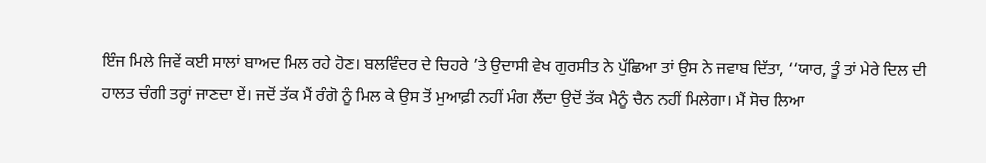ਇੰਜ ਮਿਲੇ ਜਿਵੇਂ ਕਈ ਸਾਲਾਂ ਬਾਅਦ ਮਿਲ ਰਹੇ ਹੋਣ। ਬਲਵਿੰਦਰ ਦੇ ਚਿਹਰੇ ’ਤੇ ਉਦਾਸੀ ਵੇਖ ਗੁਰਸੀਤ ਨੇ ਪੁੱਛਿਆ ਤਾਂ ਉਸ ਨੇ ਜਵਾਬ ਦਿੱਤਾ, ‘‘ਯਾਰ, ਤੂੰ ਤਾਂ ਮੇਰੇ ਦਿਲ ਦੀ ਹਾਲਤ ਚੰਗੀ ਤਰ੍ਹਾਂ ਜਾਣਦਾ ਏਂ। ਜਦੋਂ ਤੱਕ ਮੈਂ ਰੰਗੋ ਨੂੰ ਮਿਲ ਕੇ ਉਸ ਤੋਂ ਮੁਆਫ਼ੀ ਨਹੀਂ ਮੰਗ ਲੈਂਦਾ ਉਦੋਂ ਤੱਕ ਮੈਨੂੰ ਚੈਨ ਨਹੀਂ ਮਿਲੇਗਾ। ਮੈਂ ਸੋਚ ਲਿਆ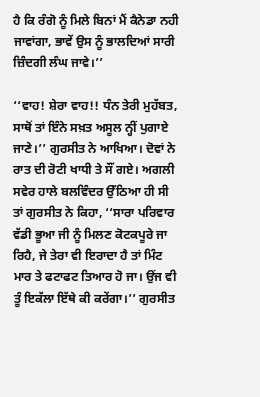ਹੈ ਕਿ ਰੰਗੋ ਨੂੰ ਮਿਲੇ ਬਿਨਾਂ ਮੈਂ ਕੈਨੇਡਾ ਨਹੀ ਜਾਵਾਂਗਾ, ਭਾਵੇਂ ਉਸ ਨੂੰ ਭਾਲਦਿਆਂ ਸਾਰੀ ਜ਼ਿੰਦਗੀ ਲੰਘ ਜਾਵੇ।’’

‘‘ਵਾਹ! ਸ਼ੇਰਾ ਵਾਹ!! ਧੰਨ ਤੇਰੀ ਮੁਹੱਬਤ, ਸਾਥੋਂ ਤਾਂ ਇੰਨੇ ਸਖ਼ਤ ਅਸੂਲ ਨ੍ਹੀਂ ਪੁਗਾਏ ਜਾਣੇ।’’ ਗੁਰਸੀਤ ਨੇ ਆਖਿਆ। ਦੋਵਾਂ ਨੇ ਰਾਤ ਦੀ ਰੋਟੀ ਖਾਧੀ ਤੇ ਸੌਂ ਗਏ। ਅਗਲੀ ਸਵੇਰ ਹਾਲੇ ਬਲਵਿੰਦਰ ਉੱਠਿਆ ਹੀ ਸੀ ਤਾਂ ਗੁਰਸੀਤ ਨੇ ਕਿਹਾ, ‘‘ਸਾਰਾ ਪਰਿਵਾਰ ਵੱਡੀ ਭੂਆ ਜੀ ਨੂੰ ਮਿਲਣ ਕੋਟਕਪੂਰੇ ਜਾ ਰਿਹੈ, ਜੇ ਤੇਰਾ ਵੀ ਇਰਾਦਾ ਹੈ ਤਾਂ ਮਿੰਟ ਮਾਰ ਤੇ ਫਟਾਫਟ ਤਿਆਰ ਹੋ ਜਾ। ਉਂਜ ਵੀ ਤੂੰ ਇਕੱਲਾ ਇੱਥੇ ਕੀ ਕਰੇਂਗਾ।’’ ਗੁਰਸੀਤ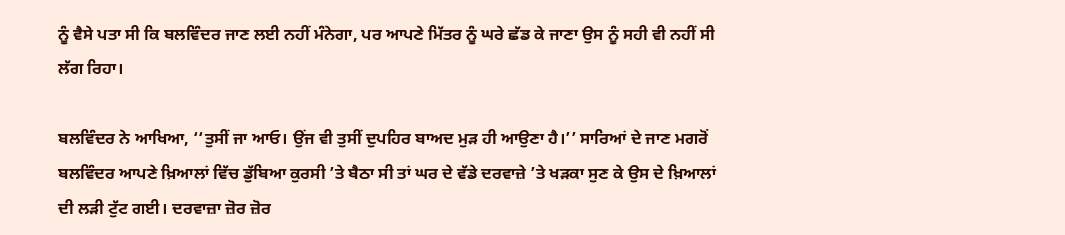ਨੂੰ ਵੈਸੇ ਪਤਾ ਸੀ ਕਿ ਬਲਵਿੰਦਰ ਜਾਣ ਲਈ ਨਹੀਂ ਮੰਨੇਗਾ, ਪਰ ਆਪਣੇ ਮਿੱਤਰ ਨੂੰ ਘਰੇ ਛੱਡ ਕੇ ਜਾਣਾ ਉਸ ਨੂੰ ਸਹੀ ਵੀ ਨਹੀਂ ਸੀ ਲੱਗ ਰਿਹਾ।

ਬਲਵਿੰਦਰ ਨੇ ਆਖਿਆ, ‘‘ਤੁਸੀਂ ਜਾ ਆਓ। ਉਂਜ ਵੀ ਤੁਸੀਂ ਦੁਪਹਿਰ ਬਾਅਦ ਮੁੜ ਹੀ ਆਉਣਾ ਹੈ।’’ ਸਾਰਿਆਂ ਦੇ ਜਾਣ ਮਗਰੋਂ ਬਲਵਿੰਦਰ ਆਪਣੇ ਖ਼ਿਆਲਾਂ ਵਿੱਚ ਡੁੱਬਿਆ ਕੁਰਸੀ ’ਤੇ ਬੈਠਾ ਸੀ ਤਾਂ ਘਰ ਦੇ ਵੱਡੇ ਦਰਵਾਜ਼ੇ ’ਤੇ ਖੜਕਾ ਸੁਣ ਕੇ ਉਸ ਦੇ ਖ਼ਿਆਲਾਂ ਦੀ ਲੜੀ ਟੁੱਟ ਗਈ। ਦਰਵਾਜ਼ਾ ਜ਼ੋਰ ਜ਼ੋਰ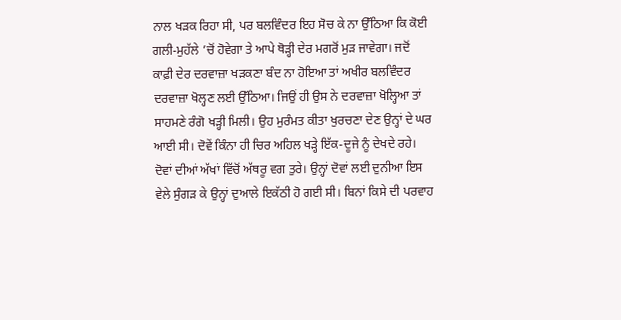ਨਾਲ ਖੜਕ ਰਿਹਾ ਸੀ, ਪਰ ਬਲਵਿੰਦਰ ਇਹ ਸੋਚ ਕੇ ਨਾ ਉੱਠਿਆ ਕਿ ਕੋਈ ਗਲੀ-ਮੁਹੱਲੇ ’ਚੋਂ ਹੋਵੇਗਾ ਤੇ ਆਪੇ ਥੋੜ੍ਹੀ ਦੇਰ ਮਗਰੋਂ ਮੁੜ ਜਾਵੇਗਾ। ਜਦੋਂ ਕਾਫ਼ੀ ਦੇਰ ਦਰਵਾਜ਼ਾ ਖੜਕਣਾ ਬੰਦ ਨਾ ਹੋਇਆ ਤਾਂ ਅਖੀਰ ਬਲਵਿੰਦਰ ਦਰਵਾਜ਼ਾ ਖੋਲ੍ਹਣ ਲਈ ਉੱਠਿਆ। ਜਿਉਂ ਹੀ ਉਸ ਨੇ ਦਰਵਾਜ਼ਾ ਖੋਲ੍ਹਿਆ ਤਾਂ ਸਾਹਮਣੇ ਰੰਗੋ ਖੜ੍ਹੀ ਮਿਲੀ। ਉਹ ਮੁਰੰਮਤ ਕੀਤਾ ਖੁਰਚਣਾ ਦੇਣ ਉਨ੍ਹਾਂ ਦੇ ਘਰ ਆਈ ਸੀ। ਦੋਵੇਂ ਕਿੰਨਾ ਹੀ ਚਿਰ ਅਹਿਲ ਖੜ੍ਹੇ ਇੱਕ-ਦੂਜੇ ਨੂੰ ਦੇਖਦੇ ਰਹੇ। ਦੋਵਾਂ ਦੀਆਂ ਅੱਖਾਂ ਵਿੱਚੋਂ ਅੱਥਰੂ ਵਗ ਤੁਰੇ। ਉਨ੍ਹਾਂ ਦੋਵਾਂ ਲਈ ਦੁਨੀਆ ਇਸ ਵੇਲੇ ਸੁੰਗੜ ਕੇ ਉਨ੍ਹਾਂ ਦੁਆਲੇ ਇਕੱਠੀ ਹੋ ਗਈ ਸੀ। ਬਿਨਾਂ ਕਿਸੇ ਦੀ ਪਰਵਾਹ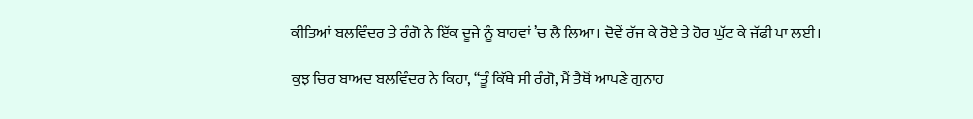ਕੀਤਿਆਂ ਬਲਵਿੰਦਰ ਤੇ ਰੰਗੋ ਨੇ ਇੱਕ ਦੂਜੇ ਨੂੰ ਬਾਹਵਾਂ ’ਚ ਲੈ ਲਿਆ। ਦੋਵੇਂ ਰੱਜ ਕੇ ਰੋਏ ਤੇ ਹੋਰ ਘੁੱਟ ਕੇ ਜੱਫੀ ਪਾ ਲਈ।

ਕੁਝ ਚਿਰ ਬਾਅਦ ਬਲਵਿੰਦਰ ਨੇ ਕਿਹਾ, ‘‘ਤੂੰ ਕਿੱਥੇ ਸੀ ਰੰਗੋ, ਮੈਂ ਤੈਥੋਂ ਆਪਣੇ ਗੁਨਾਹ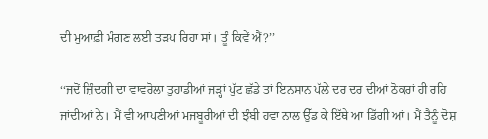ਦੀ ਮੁਆਫ਼ੀ ਮੰਗਣ ਲਈ ਤੜਪ ਰਿਹਾ ਸਾਂ। ਤੂੰ ਕਿਵੇਂ ਐਂ?’’

‘‘ਜਦੋਂ ਜ਼ਿੰਦਗੀ ਦਾ ਵਾਵਰੋਲਾ ਤੁਹਾਡੀਆਂ ਜੜ੍ਹਾਂ ਪੁੱਟ ਛੱਡੇ ਤਾਂ ਇਨਸਾਨ ਪੱਲੇ ਦਰ ਦਰ ਦੀਆਂ ਠੋਕਰਾਂ ਹੀ ਰਹਿ ਜਾਂਦੀਆਂ ਨੇ। ਮੈਂ ਵੀ ਆਪਣੀਆਂ ਮਜਬੂਰੀਆਂ ਦੀ ਝੰਬੀ ਹਵਾ ਨਾਲ ਉੱਡ ਕੇ ਇੱਥੇ ਆ ਡਿੱਗੀ ਆਂ। ਮੈਂ ਤੈਨੂੰ ਦੋਸ਼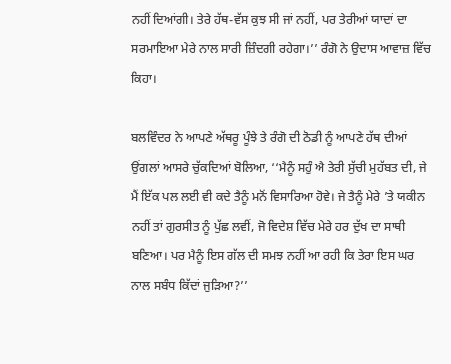ਨਹੀਂ ਦਿਆਂਗੀ। ਤੇਰੇ ਹੱਥ-ਵੱਸ ਕੁਝ ਸੀ ਜਾਂ ਨਹੀਂ, ਪਰ ਤੇਰੀਆਂ ਯਾਦਾਂ ਦਾ ਸਰਮਾਇਆ ਮੇਰੇ ਨਾਲ ਸਾਰੀ ਜ਼ਿੰਦਗੀ ਰਹੇਗਾ।’’ ਰੰਗੋ ਨੇ ਉਦਾਸ ਆਵਾਜ਼ ਵਿੱਚ ਕਿਹਾ।

ਬਲਵਿੰਦਰ ਨੇ ਆਪਣੇ ਅੱਥਰੂ ਪੂੰਝੇ ਤੇ ਰੰਗੋ ਦੀ ਠੋਡੀ ਨੂੰ ਆਪਣੇ ਹੱਥ ਦੀਆਂ ਉਂਗਲਾਂ ਆਸਰੇ ਚੁੱਕਦਿਆਂ ਬੋਲਿਆ, ‘‘ਮੈਨੂੰ ਸਹੁੰ ਐ ਤੇਰੀ ਸੁੱਚੀ ਮੁਹੱਬਤ ਦੀ, ਜੇ ਮੈਂ ਇੱਕ ਪਲ ਲਈ ਵੀ ਕਦੇ ਤੈਨੂੰ ਮਨੋਂ ਵਿਸਾਰਿਆ ਹੋਵੇ। ਜੇ ਤੈਨੂੰ ਮੇਰੇ ’ਤੇ ਯਕੀਨ ਨਹੀਂ ਤਾਂ ਗੁਰਸੀਤ ਨੂੰ ਪੁੱਛ ਲਵੀਂ, ਜੋ ਵਿਦੇਸ਼ ਵਿੱਚ ਮੇਰੇ ਹਰ ਦੁੱਖ ਦਾ ਸਾਥੀ ਬਣਿਆ। ਪਰ ਮੈਨੂੰ ਇਸ ਗੱਲ ਦੀ ਸਮਝ ਨਹੀਂ ਆ ਰਹੀ ਕਿ ਤੇਰਾ ਇਸ ਘਰ ਨਾਲ ਸਬੰਧ ਕਿੱਦਾਂ ਜੁੜਿਆ?’’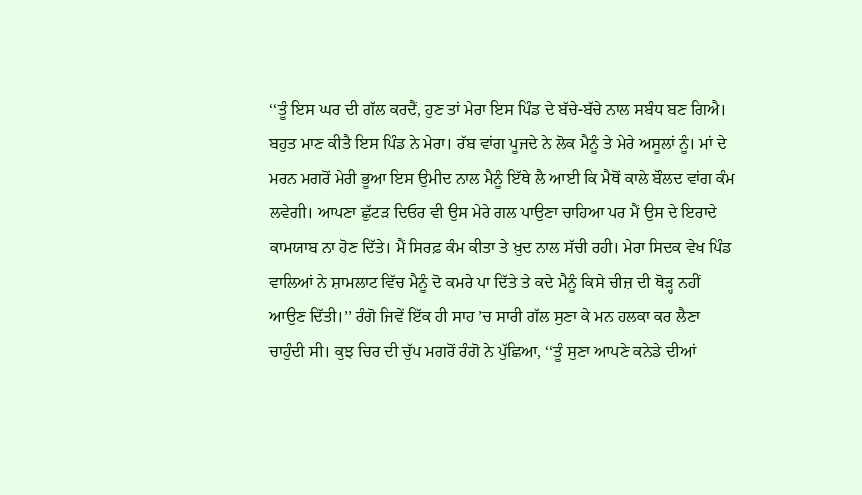‘‘ਤੂੰ ਇਸ ਘਰ ਦੀ ਗੱਲ ਕਰਦੈਂ, ਹੁਣ ਤਾਂ ਮੇਰਾ ਇਸ ਪਿੰਡ ਦੇ ਬੱਚੇ-ਬੱਚੇ ਨਾਲ ਸਬੰਧ ਬਣ ਗਿਐ। ਬਹੁਤ ਮਾਣ ਕੀਤੈ ਇਸ ਪਿੰਡ ਨੇ ਮੇਰਾ। ਰੱਬ ਵਾਂਗ ਪੂਜਦੇ ਨੇ ਲੋਕ ਮੈਨੂੰ ਤੇ ਮੇਰੇ ਅਸੂਲਾਂ ਨੂੰ। ਮਾਂ ਦੇ ਮਰਨ ਮਗਰੋਂ ਮੇਰੀ ਭੂਆ ਇਸ ਉਮੀਦ ਨਾਲ ਮੈਨੂੰ ਇੱਥੇ ਲੈ ਆਈ ਕਿ ਮੈਥੋਂ ਕਾਲੇ ਬੌਲਦ ਵਾਂਗ ਕੰਮ ਲਵੇਗੀ। ਆਪਣਾ ਛੁੱਟੜ ਦਿਓਰ ਵੀ ਉਸ ਮੇਰੇ ਗਲ ਪਾਉਣਾ ਚਾਹਿਆ ਪਰ ਮੈਂ ਉਸ ਦੇ ਇਰਾਦੇ ਕਾਮਯਾਬ ਨਾ ਹੋਣ ਦਿੱਤੇ। ਮੈਂ ਸਿਰਫ਼ ਕੰਮ ਕੀਤਾ ਤੇ ਖ਼ੁਦ ਨਾਲ ਸੱਚੀ ਰਹੀ। ਮੇਰਾ ਸਿਦਕ ਵੇਖ ਪਿੰਡ ਵਾਲਿਆਂ ਨੇ ਸ਼ਾਮਲਾਟ ਵਿੱਚ ਮੈਨੂੰ ਦੋ ਕਮਰੇ ਪਾ ਦਿੱਤੇ ਤੇ ਕਦੇ ਮੈਨੂੰ ਕਿਸੇ ਚੀਜ਼ ਦੀ ਥੋੜ੍ਹ ਨਹੀਂ ਆਉਣ ਦਿੱਤੀ।’’ ਰੰਗੋ ਜਿਵੇਂ ਇੱਕ ਹੀ ਸਾਹ ’ਚ ਸਾਰੀ ਗੱਲ ਸੁਣਾ ਕੇ ਮਨ ਹਲਕਾ ਕਰ ਲੈਣਾ ਚਾਹੁੰਦੀ ਸੀ। ਕੁਝ ਚਿਰ ਦੀ ਚੁੱਪ ਮਗਰੋਂ ਰੰਗੋ ਨੇ ਪੁੱਛਿਆ, ‘‘ਤੂੰ ਸੁਣਾ ਆਪਣੇ ਕਨੇਡੇ ਦੀਆਂ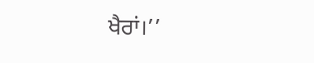ਖੈਰਾਂ।’’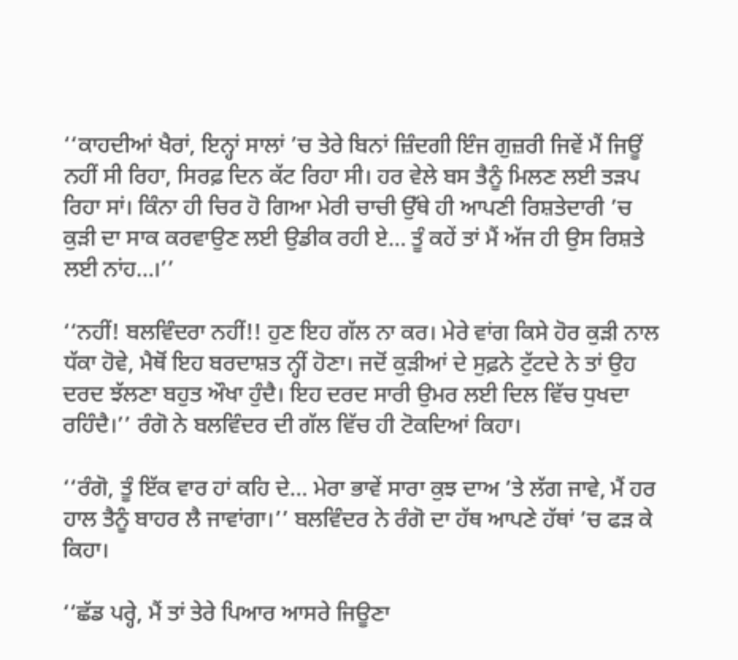‘‘ਕਾਹਦੀਆਂ ਖੈਰਾਂ, ਇਨ੍ਹਾਂ ਸਾਲਾਂ ’ਚ ਤੇਰੇ ਬਿਨਾਂ ਜ਼ਿੰਦਗੀ ਇੰਜ ਗੁਜ਼ਰੀ ਜਿਵੇਂ ਮੈਂ ਜਿਊਂ ਨਹੀਂ ਸੀ ਰਿਹਾ, ਸਿਰਫ਼ ਦਿਨ ਕੱਟ ਰਿਹਾ ਸੀ। ਹਰ ਵੇਲੇ ਬਸ ਤੈਨੂੰ ਮਿਲਣ ਲਈ ਤੜਪ ਰਿਹਾ ਸਾਂ। ਕਿੰਨਾ ਹੀ ਚਿਰ ਹੋ ਗਿਆ ਮੇਰੀ ਚਾਚੀ ਉੱਥੇ ਹੀ ਆਪਣੀ ਰਿਸ਼ਤੇਦਾਰੀ ’ਚ ਕੁੜੀ ਦਾ ਸਾਕ ਕਰਵਾਉਣ ਲਈ ਉਡੀਕ ਰਹੀ ਏ... ਤੂੰ ਕਹੇਂ ਤਾਂ ਮੈਂ ਅੱਜ ਹੀ ਉਸ ਰਿਸ਼ਤੇ ਲਈ ਨਾਂਹ...।’’

‘‘ਨਹੀਂ! ਬਲਵਿੰਦਰਾ ਨਹੀਂ!! ਹੁਣ ਇਹ ਗੱਲ ਨਾ ਕਰ। ਮੇਰੇ ਵਾਂਗ ਕਿਸੇ ਹੋਰ ਕੁੜੀ ਨਾਲ ਧੱਕਾ ਹੋਵੇ, ਮੈਥੋਂ ਇਹ ਬਰਦਾਸ਼ਤ ਨ੍ਹੀਂ ਹੋਣਾ। ਜਦੋਂ ਕੁੜੀਆਂ ਦੇ ਸੁਫ਼ਨੇ ਟੁੱਟਦੇ ਨੇ ਤਾਂ ਉਹ ਦਰਦ ਝੱਲਣਾ ਬਹੁਤ ਔਖਾ ਹੁੰਦੈ। ਇਹ ਦਰਦ ਸਾਰੀ ਉਮਰ ਲਈ ਦਿਲ ਵਿੱਚ ਧੁਖਦਾ ਰਹਿੰਦੈ।’’ ਰੰਗੋ ਨੇ ਬਲਵਿੰਦਰ ਦੀ ਗੱਲ ਵਿੱਚ ਹੀ ਟੋਕਦਿਆਂ ਕਿਹਾ।

‘‘ਰੰਗੋ, ਤੂੰ ਇੱਕ ਵਾਰ ਹਾਂ ਕਹਿ ਦੇ... ਮੇਰਾ ਭਾਵੇਂ ਸਾਰਾ ਕੁਝ ਦਾਅ ’ਤੇ ਲੱਗ ਜਾਵੇ, ਮੈਂ ਹਰ ਹਾਲ ਤੈਨੂੰ ਬਾਹਰ ਲੈ ਜਾਵਾਂਗਾ।’’ ਬਲਵਿੰਦਰ ਨੇ ਰੰਗੋ ਦਾ ਹੱਥ ਆਪਣੇ ਹੱਥਾਂ ’ਚ ਫੜ ਕੇ ਕਿਹਾ।

‘‘ਛੱਡ ਪਰ੍ਹੇ, ਮੈਂ ਤਾਂ ਤੇਰੇ ਪਿਆਰ ਆਸਰੇ ਜਿਊਣਾ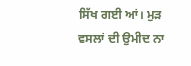ਸਿੱਖ ਗਈ ਆਂ। ਮੁੜ ਵਸਲਾਂ ਦੀ ਉਮੀਦ ਨਾ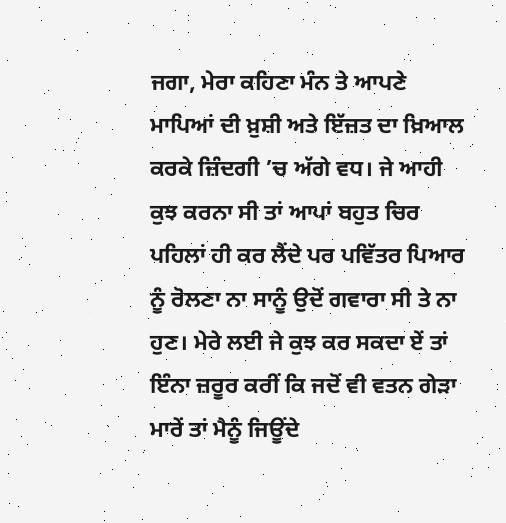ਜਗਾ, ਮੇਰਾ ਕਹਿਣਾ ਮੰਨ ਤੇ ਆਪਣੇ ਮਾਪਿਆਂ ਦੀ ਖ਼ੁਸ਼ੀ ਅਤੇ ਇੱਜ਼ਤ ਦਾ ਖ਼ਿਆਲ ਕਰਕੇ ਜ਼ਿੰਦਗੀ ’ਚ ਅੱਗੇ ਵਧ। ਜੇ ਆਹੀ ਕੁਝ ਕਰਨਾ ਸੀ ਤਾਂ ਆਪਾਂ ਬਹੁਤ ਚਿਰ ਪਹਿਲਾਂ ਹੀ ਕਰ ਲੈਂਦੇ ਪਰ ਪਵਿੱਤਰ ਪਿਆਰ ਨੂੰ ਰੋਲਣਾ ਨਾ ਸਾਨੂੰ ਉਦੋਂ ਗਵਾਰਾ ਸੀ ਤੇ ਨਾ ਹੁਣ। ਮੇਰੇ ਲਈ ਜੇ ਕੁਝ ਕਰ ਸਕਦਾ ਏਂ ਤਾਂ ਇੰਨਾ ਜ਼ਰੂਰ ਕਰੀਂ ਕਿ ਜਦੋਂ ਵੀ ਵਤਨ ਗੇੜਾ ਮਾਰੇਂ ਤਾਂ ਮੈਨੂੰ ਜਿਊਂਦੇ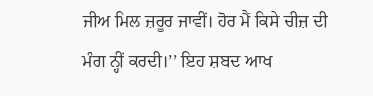ਜੀਅ ਮਿਲ ਜ਼ਰੂਰ ਜਾਵੀਂ। ਹੋਰ ਮੈਂ ਕਿਸੇ ਚੀਜ਼ ਦੀ ਮੰਗ ਨ੍ਹੀਂ ਕਰਦੀ।’’ ਇਹ ਸ਼ਬਦ ਆਖ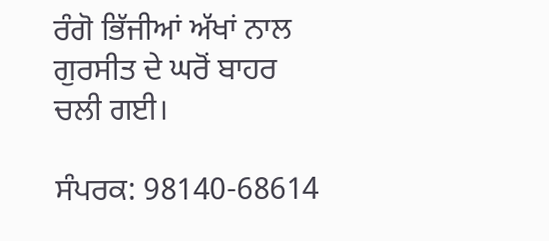ਰੰਗੋ ਭਿੱਜੀਆਂ ਅੱਖਾਂ ਨਾਲ ਗੁਰਸੀਤ ਦੇ ਘਰੋਂ ਬਾਹਰ ਚਲੀ ਗਈ।

ਸੰਪਰਕ: 98140-68614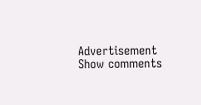Advertisement
Show comments